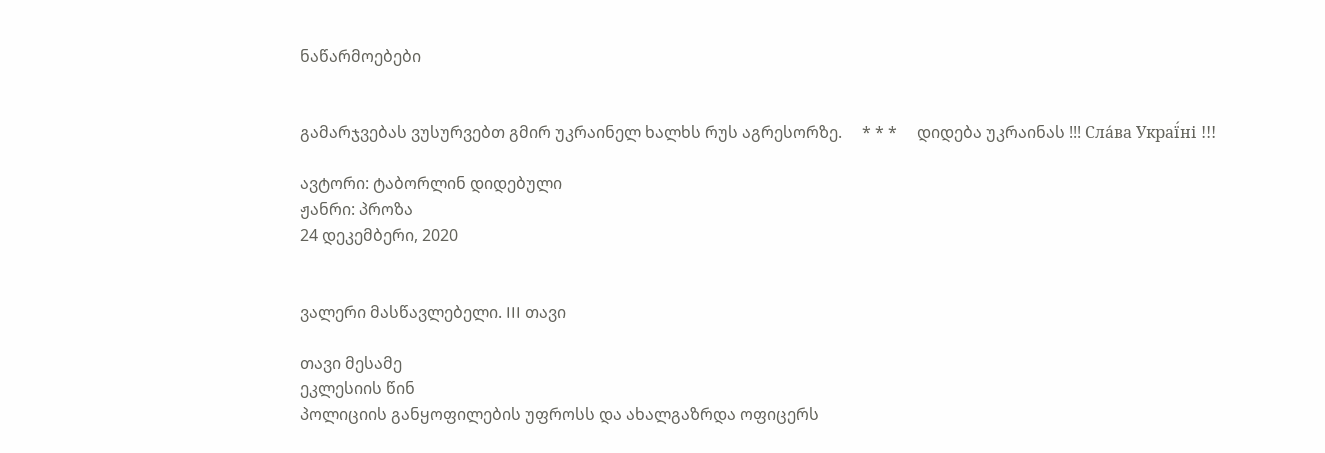ნაწარმოებები


გამარჯვებას ვუსურვებთ გმირ უკრაინელ ხალხს რუს აგრესორზე.     * * *     დიდება უკრაინას !!! Сла́ва Украї́ні !!!

ავტორი: ტაბორლინ დიდებული
ჟანრი: პროზა
24 დეკემბერი, 2020


ვალერი მასწავლებელი. III თავი

თავი მესამე
ეკლესიის წინ
პოლიციის განყოფილების უფროსს და ახალგაზრდა ოფიცერს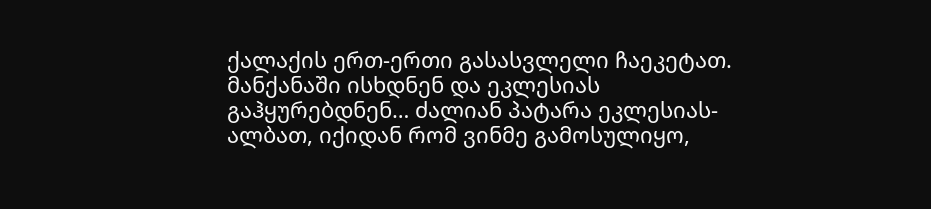ქალაქის ერთ-ერთი გასასვლელი ჩაეკეტათ.
მანქანაში ისხდნენ და ეკლესიას გაჰყურებდნენ… ძალიან პატარა ეკლესიას- ალბათ, იქიდან რომ ვინმე გამოსულიყო,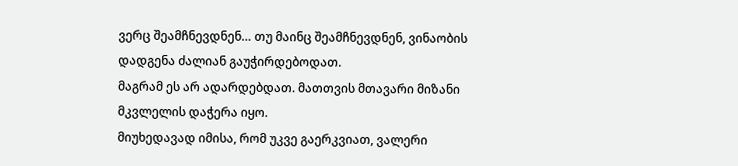ვერც შეამჩნევდნენ… თუ მაინც შეამჩნევდნენ, ვინაობის დადგენა ძალიან გაუჭირდებოდათ.
მაგრამ ეს არ ადარდებდათ. მათთვის მთავარი მიზანი მკვლელის დაჭერა იყო.
მიუხედავად იმისა, რომ უკვე გაერკვიათ, ვალერი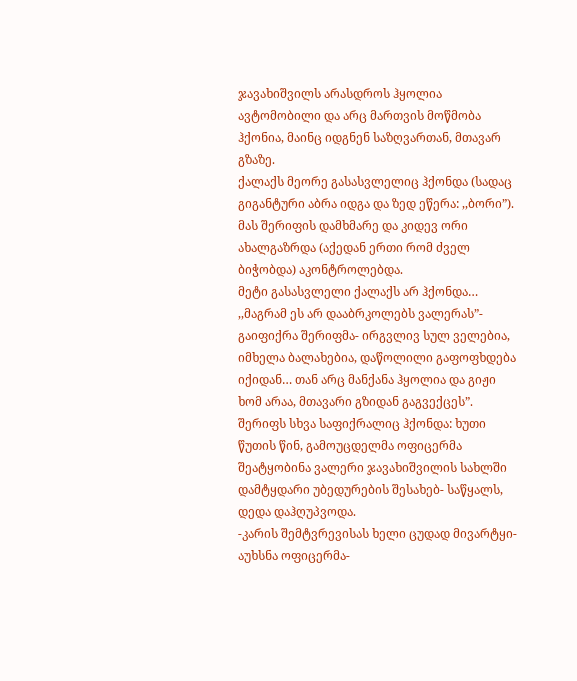ჯავახიშვილს არასდროს ჰყოლია ავტომობილი და არც მართვის მოწმობა ჰქონია, მაინც იდგნენ საზღვართან, მთავარ გზაზე.
ქალაქს მეორე გასასვლელიც ჰქონდა (სადაც გიგანტური აბრა იდგა და ზედ ეწერა: ,,ბორი”). მას შერიფის დამხმარე და კიდევ ორი ახალგაზრდა (აქედან ერთი რომ ძველ ბიჭობდა) აკონტროლებდა.
მეტი გასასვლელი ქალაქს არ ჰქონდა… ,,მაგრამ ეს არ დააბრკოლებს ვალერას”- გაიფიქრა შერიფმა- ირგვლივ სულ ველებია, იმხელა ბალახებია, დაწოლილი გაფოფხდება იქიდან… თან არც მანქანა ჰყოლია და გიჟი ხომ არაა, მთავარი გზიდან გაგვექცეს”.
შერიფს სხვა საფიქრალიც ჰქონდა: ხუთი წუთის წინ, გამოუცდელმა ოფიცერმა შეატყობინა ვალერი ჯავახიშვილის სახლში დამტყდარი უბედურების შესახებ- საწყალს, დედა დაჰღუპვოდა.
-კარის შემტვრევისას ხელი ცუდად მივარტყი- აუხსნა ოფიცერმა-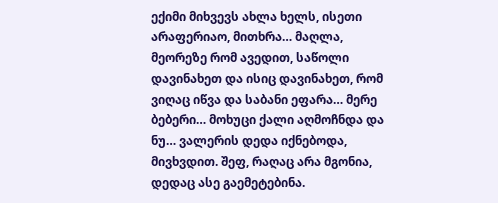ექიმი მიხვევს ახლა ხელს, ისეთი არაფერიაო, მითხრა… მაღლა, მეორეზე რომ ავედით, საწოლი დავინახეთ და ისიც დავინახეთ, რომ ვიღაც იწვა და საბანი ეფარა… მერე ბებერი… მოხუცი ქალი აღმოჩნდა და ნუ… ვალერის დედა იქნებოდა, მივხვდით. შეფ, რაღაც არა მგონია, დედაც ასე გაემეტებინა.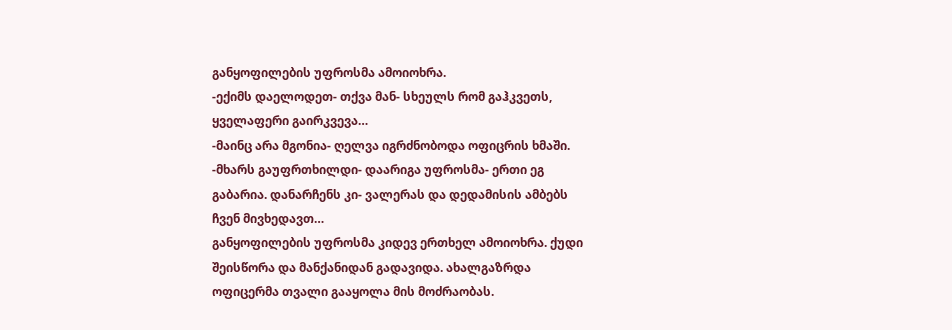განყოფილების უფროსმა ამოიოხრა.
-ექიმს დაელოდეთ- თქვა მან- სხეულს რომ გაჰკვეთს, ყველაფერი გაირკვევა…
-მაინც არა მგონია- ღელვა იგრძნობოდა ოფიცრის ხმაში.
-მხარს გაუფრთხილდი- დაარიგა უფროსმა- ერთი ეგ გაბარია. დანარჩენს კი- ვალერას და დედამისის ამბებს ჩვენ მივხედავთ…
განყოფილების უფროსმა კიდევ ერთხელ ამოიოხრა. ქუდი შეისწორა და მანქანიდან გადავიდა. ახალგაზრდა ოფიცერმა თვალი გააყოლა მის მოძრაობას.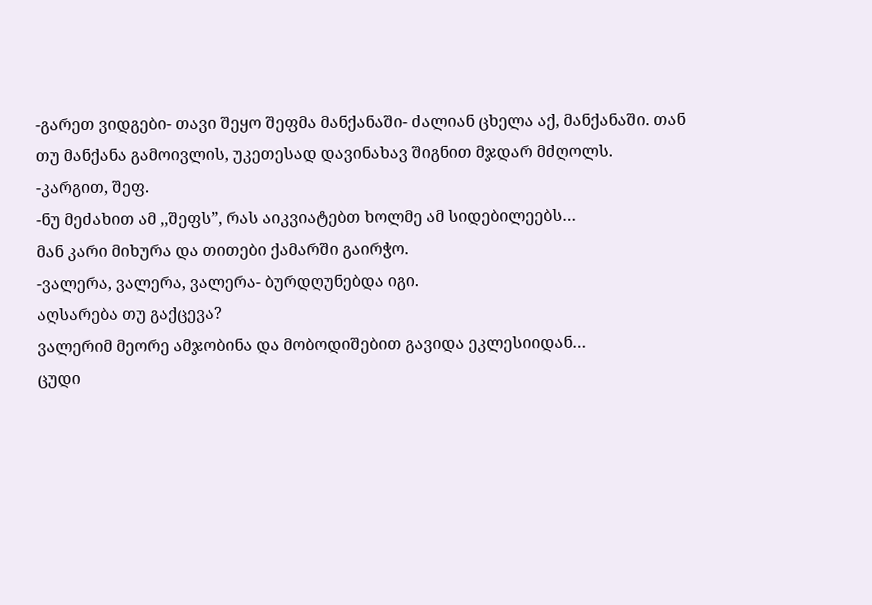-გარეთ ვიდგები- თავი შეყო შეფმა მანქანაში- ძალიან ცხელა აქ, მანქანაში. თან თუ მანქანა გამოივლის, უკეთესად დავინახავ შიგნით მჯდარ მძღოლს.
-კარგით, შეფ.
-ნუ მეძახით ამ ,,შეფს”, რას აიკვიატებთ ხოლმე ამ სიდებილეებს…
მან კარი მიხურა და თითები ქამარში გაირჭო.
-ვალერა, ვალერა, ვალერა- ბურდღუნებდა იგი.
აღსარება თუ გაქცევა?
ვალერიმ მეორე ამჯობინა და მობოდიშებით გავიდა ეკლესიიდან…
ცუდი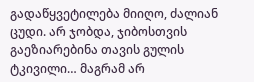გადაწყვეტილება მიიღო, ძალიან ცუდი. არ ჯობდა, ჯიბოსთვის გაეზიარებინა თავის გულის ტკივილი… მაგრამ არ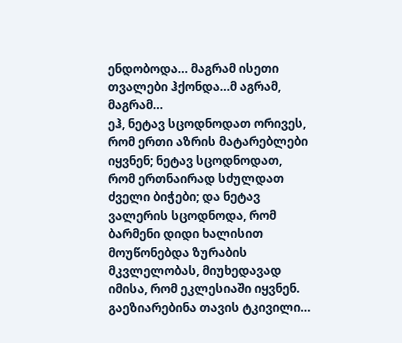ენდობოდა… მაგრამ ისეთი თვალები ჰქონდა…მ აგრამ, მაგრამ…
ეჰ, ნეტავ სცოდნოდათ ორივეს, რომ ერთი აზრის მატარებლები იყვნენ; ნეტავ სცოდნოდათ, რომ ერთნაირად სძულდათ ძველი ბიჭები; და ნეტავ ვალერის სცოდნოდა, რომ ბარმენი დიდი ხალისით მოუწონებდა ზურაბის მკვლელობას, მიუხედავად იმისა, რომ ეკლესიაში იყვნენ.
გაეზიარებინა თავის ტკივილი…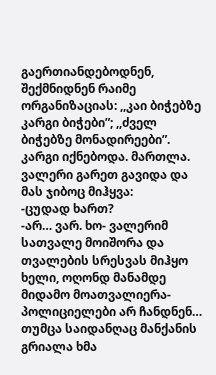გაერთიანდებოდნენ, შექმნიდნენ რაიმე ორგანიზაციას: ,,კაი ბიჭებზე კარგი ბიჭები”; ,,ძველ ბიჭებზე მონადირეები”.
კარგი იქნებოდა. მართლა.
ვალერი გარეთ გავიდა და მას ჯიბოც მიჰყვა:
-ცუდად ხართ?
-არ… ვარ. ხო- ვალერიმ სათვალე მოიშორა და თვალების სრესვას მიჰყო ხელი, ოღონდ მანამდე მიდამო მოათვალიერა- პოლიციელები არ ჩანდნენ…
თუმცა საიდანღაც მანქანის გრიალა ხმა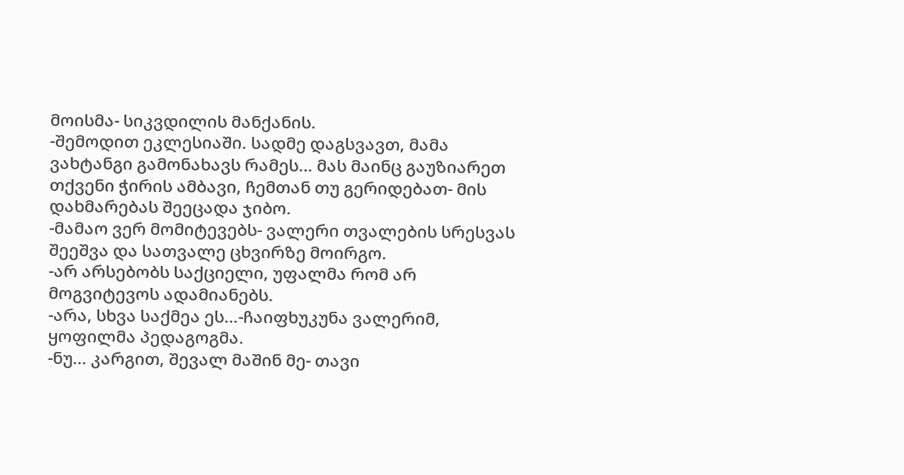მოისმა- სიკვდილის მანქანის.
-შემოდით ეკლესიაში. სადმე დაგსვავთ, მამა ვახტანგი გამონახავს რამეს… მას მაინც გაუზიარეთ თქვენი ჭირის ამბავი, ჩემთან თუ გერიდებათ- მის დახმარებას შეეცადა ჯიბო.
-მამაო ვერ მომიტევებს- ვალერი თვალების სრესვას შეეშვა და სათვალე ცხვირზე მოირგო.
-არ არსებობს საქციელი, უფალმა რომ არ მოგვიტევოს ადამიანებს.
-არა, სხვა საქმეა ეს…-ჩაიფხუკუნა ვალერიმ, ყოფილმა პედაგოგმა.
-ნუ… კარგით, შევალ მაშინ მე- თავი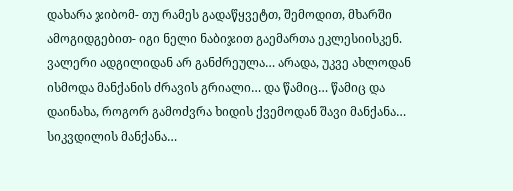დახარა ჯიბომ- თუ რამეს გადაწყვეტთ, შემოდით, მხარში ამოგიდგებით- იგი ნელი ნაბიჯით გაემართა ეკლესიისკენ.
ვალერი ადგილიდან არ განძრეულა… არადა, უკვე ახლოდან ისმოდა მანქანის ძრავის გრიალი… და წამიც… წამიც და დაინახა, როგორ გამოძვრა ხიდის ქვემოდან შავი მანქანა… სიკვდილის მანქანა…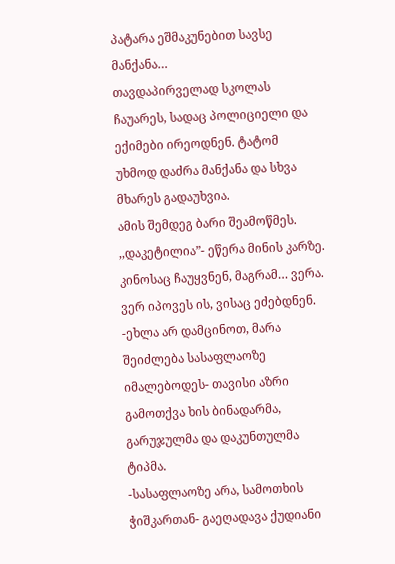პატარა ეშმაკუნებით სავსე მანქანა…
თავდაპირველად სკოლას ჩაუარეს, სადაც პოლიციელი და ექიმები ირეოდნენ. ტატომ უხმოდ დაძრა მანქანა და სხვა მხარეს გადაუხვია.
ამის შემდეგ ბარი შეამოწმეს. ,,დაკეტილია”- ეწერა მინის კარზე. კინოსაც ჩაუყვნენ, მაგრამ… ვერა. ვერ იპოვეს ის, ვისაც ეძებდნენ.
-ეხლა არ დამცინოთ, მარა შეიძლება სასაფლაოზე იმალებოდეს- თავისი აზრი გამოთქვა ხის ბინადარმა, გარუჯულმა და დაკუნთულმა ტიპმა.
-სასაფლაოზე არა, სამოთხის ჭიშკართან- გაეღადავა ქუდიანი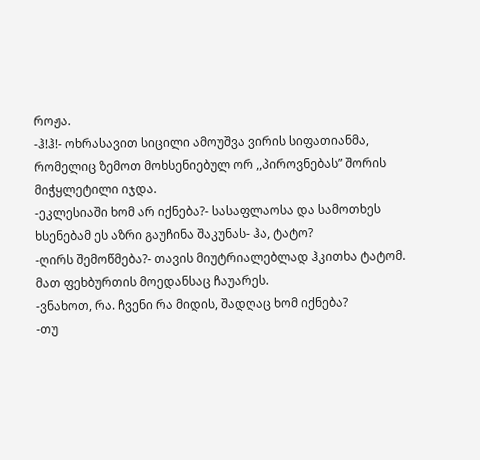როჟა.
-ჰ!ჰ!- ოხრასავით სიცილი ამოუშვა ვირის სიფათიანმა, რომელიც ზემოთ მოხსენიებულ ორ ,,პიროვნებას” შორის მიჭყლეტილი იჯდა.
-ეკლესიაში ხომ არ იქნება?- სასაფლაოსა და სამოთხეს ხსენებამ ეს აზრი გაუჩინა შაკუნას- ჰა, ტატო?
-ღირს შემოწმება?- თავის მიუტრიალებლად ჰკითხა ტატომ.
მათ ფეხბურთის მოედანსაც ჩაუარეს.
-ვნახოთ, რა. ჩვენი რა მიდის, შადღაც ხომ იქნება?
-თუ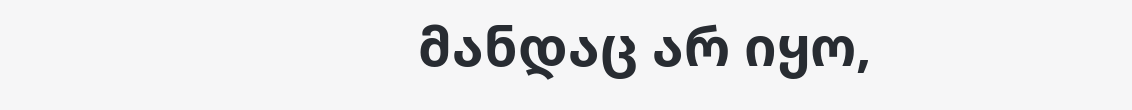მანდაც არ იყო,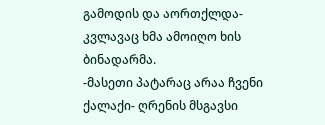გამოდის და აორთქლდა- კვლავაც ხმა ამოიღო ხის ბინადარმა.
-მასეთი პატარაც არაა ჩვენი ქალაქი- ღრენის მსგავსი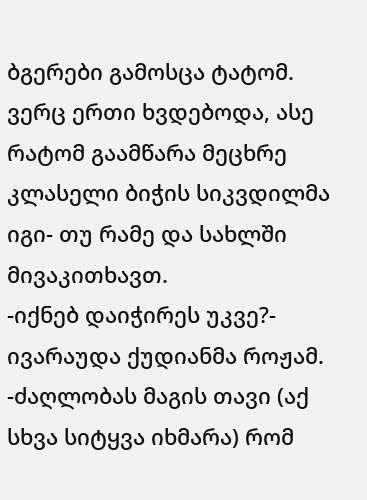ბგერები გამოსცა ტატომ. ვერც ერთი ხვდებოდა, ასე რატომ გაამწარა მეცხრე კლასელი ბიჭის სიკვდილმა იგი- თუ რამე და სახლში მივაკითხავთ.
-იქნებ დაიჭირეს უკვე?- ივარაუდა ქუდიანმა როჟამ.
-ძაღლობას მაგის თავი (აქ სხვა სიტყვა იხმარა) რომ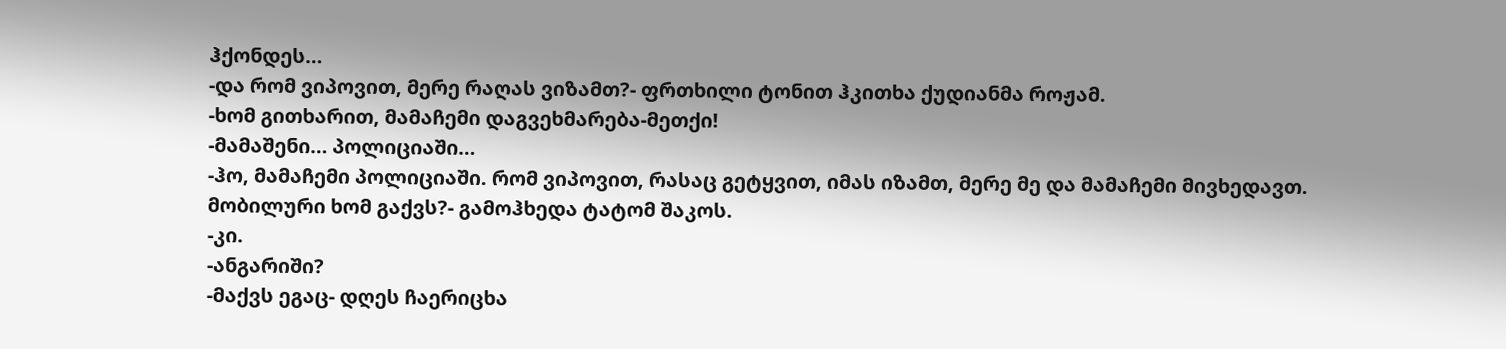ჰქონდეს…
-და რომ ვიპოვით, მერე რაღას ვიზამთ?- ფრთხილი ტონით ჰკითხა ქუდიანმა როჟამ.
-ხომ გითხარით, მამაჩემი დაგვეხმარება-მეთქი!
-მამაშენი… პოლიციაში…
-ჰო, მამაჩემი პოლიციაში. რომ ვიპოვით, რასაც გეტყვით, იმას იზამთ, მერე მე და მამაჩემი მივხედავთ. მობილური ხომ გაქვს?- გამოჰხედა ტატომ შაკოს.
-კი.
-ანგარიში?
-მაქვს ეგაც- დღეს ჩაერიცხა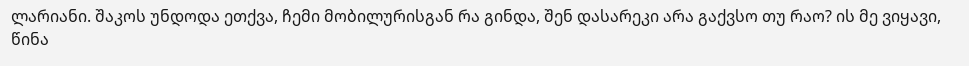ლარიანი. შაკოს უნდოდა ეთქვა, ჩემი მობილურისგან რა გინდა, შენ დასარეკი არა გაქვსო თუ რაო? ის მე ვიყავი, წინა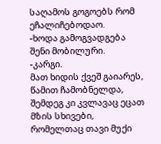საღამოს გოგოებს რომ ეჩალიჩებოდაო.
-ხოდა გამოგვადგება შენი მობილური.
-კარგი.
მათ ხიდის ქვეშ გაიარეს, წამით ჩამობნელდა, შემდეგ კი კვლავაც ეცათ მზის სხივები, რომელთაც თავი მუქი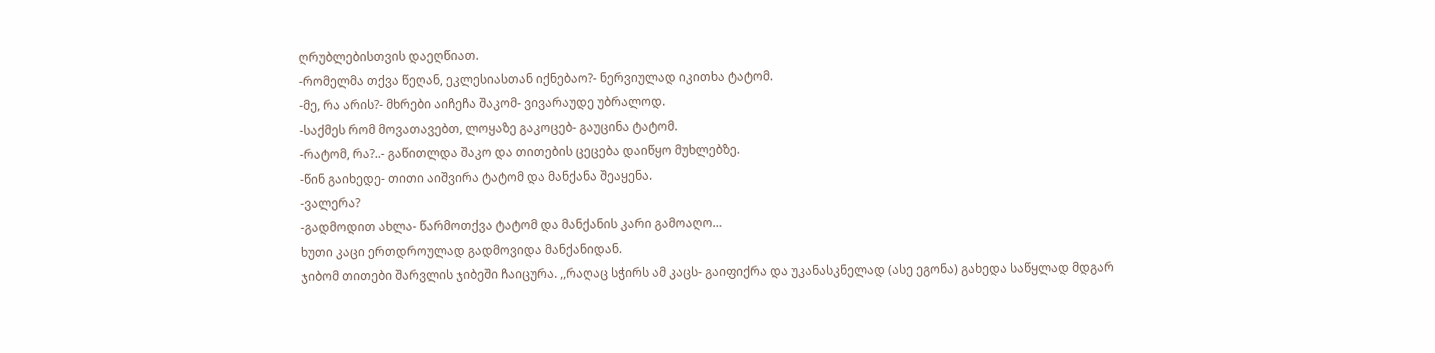ღრუბლებისთვის დაეღწიათ.
-რომელმა თქვა წეღან, ეკლესიასთან იქნებაო?- ნერვიულად იკითხა ტატომ.
-მე, რა არის?- მხრები აიჩეჩა შაკომ- ვივარაუდე უბრალოდ.
-საქმეს რომ მოვათავებთ, ლოყაზე გაკოცებ- გაუცინა ტატომ.
-რატომ, რა?..- გაწითლდა შაკო და თითების ცეცება დაიწყო მუხლებზე.
-წინ გაიხედე- თითი აიშვირა ტატომ და მანქანა შეაყენა.
-ვალერა?
-გადმოდით ახლა- წარმოთქვა ტატომ და მანქანის კარი გამოაღო…
ხუთი კაცი ერთდროულად გადმოვიდა მანქანიდან.
ჯიბომ თითები შარვლის ჯიბეში ჩაიცურა. ,,რაღაც სჭირს ამ კაცს- გაიფიქრა და უკანასკნელად (ასე ეგონა) გახედა საწყლად მდგარ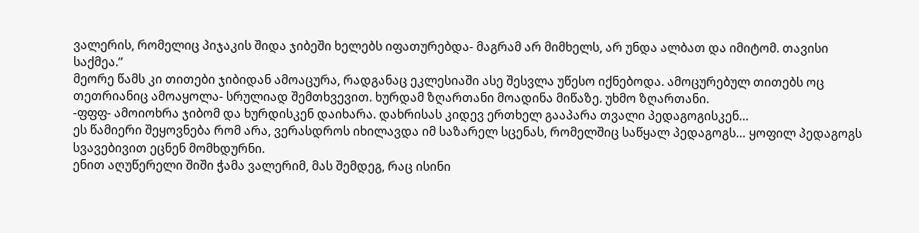ვალერის, რომელიც პიჯაკის შიდა ჯიბეში ხელებს იფათურებდა- მაგრამ არ მიმხელს, არ უნდა ალბათ და იმიტომ. თავისი საქმეა.”
მეორე წამს კი თითები ჯიბიდან ამოაცურა, რადგანაც ეკლესიაში ასე შესვლა უწესო იქნებოდა. ამოცურებულ თითებს ოც თეთრიანიც ამოაყოლა- სრულიად შემთხვევით. ხურდამ ზღართანი მოადინა მიწაზე. უხმო ზღართანი.
-ფფფ- ამოიოხრა ჯიბომ და ხურდისკენ დაიხარა. დახრისას კიდევ ერთხელ გააპარა თვალი პედაგოგისკენ…
ეს წამიერი შეყოვნება რომ არა, ვერასდროს იხილავდა იმ საზარელ სცენას, რომელშიც საწყალ პედაგოგს… ყოფილ პედაგოგს სვავებივით ეცნენ მომხდურნი.
ენით აღუწერელი შიში ჭამა ვალერიმ, მას შემდეგ, რაც ისინი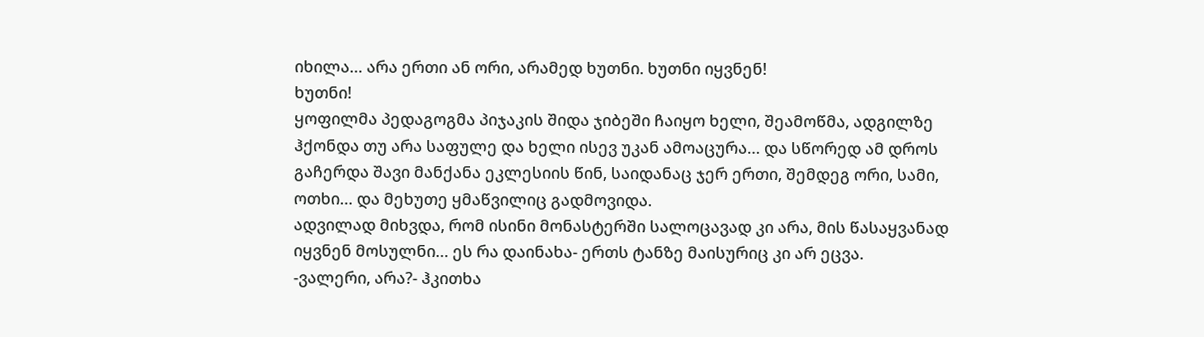იხილა… არა ერთი ან ორი, არამედ ხუთნი. ხუთნი იყვნენ!
ხუთნი!
ყოფილმა პედაგოგმა პიჯაკის შიდა ჯიბეში ჩაიყო ხელი, შეამოწმა, ადგილზე ჰქონდა თუ არა საფულე და ხელი ისევ უკან ამოაცურა… და სწორედ ამ დროს გაჩერდა შავი მანქანა ეკლესიის წინ, საიდანაც ჯერ ერთი, შემდეგ ორი, სამი, ოთხი… და მეხუთე ყმაწვილიც გადმოვიდა.
ადვილად მიხვდა, რომ ისინი მონასტერში სალოცავად კი არა, მის წასაყვანად იყვნენ მოსულნი… ეს რა დაინახა- ერთს ტანზე მაისურიც კი არ ეცვა.
-ვალერი, არა?- ჰკითხა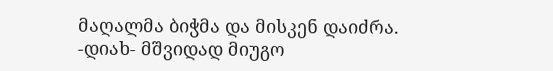მაღალმა ბიჭმა და მისკენ დაიძრა.
-დიახ- მშვიდად მიუგო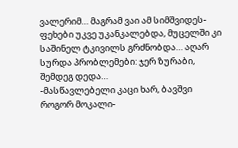ვალერიმ… მაგრამ ვაი ამ სიმშვიდეს- ფეხები უკვე უკანკალებდა, მუცელში კი საშინელ ტკივილს გრძნობდა… აღარ სურდა პრობლემები: ჯერ ზურაბი, შემდეგ დედა…
-მასწავლებელი კაცი ხარ, ბავშვი როგორ მოკალი-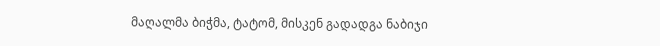მაღალმა ბიჭმა, ტატომ, მისკენ გადადგა ნაბიჯი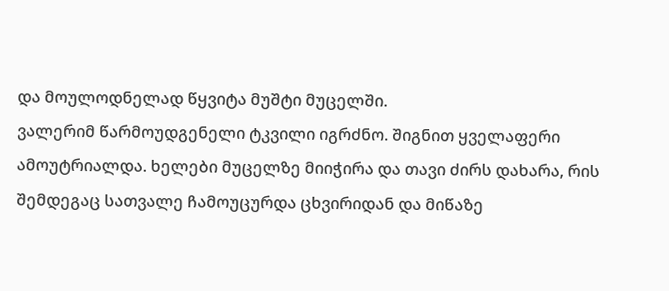და მოულოდნელად წყვიტა მუშტი მუცელში.
ვალერიმ წარმოუდგენელი ტკვილი იგრძნო. შიგნით ყველაფერი ამოუტრიალდა. ხელები მუცელზე მიიჭირა და თავი ძირს დახარა, რის შემდეგაც სათვალე ჩამოუცურდა ცხვირიდან და მიწაზე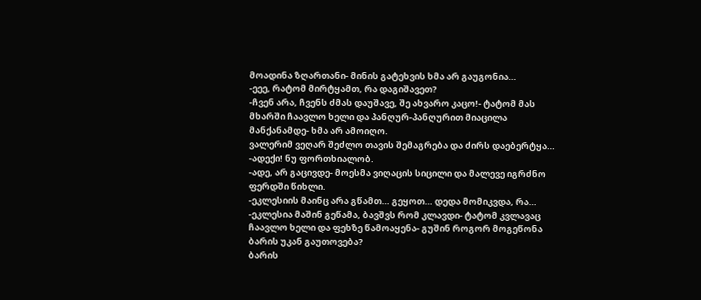მოადინა ზღართანი- მინის გატეხვის ხმა არ გაუგონია…
-ეეე, რატომ მირტყამთ, რა დაგიშავეთ?
-ჩვენ არა, ჩვენს ძმას დაუშავე, შე ახვარო კაცო!- ტატომ მას მხარში ჩაავლო ხელი და პანღურ-პანღურით მიაცილა მანქანამდე- ხმა არ ამოიღო.
ვალერიმ ვეღარ შეძლო თავის შემაგრება და ძირს დაებერტყა…
-ადექი! ნუ ფორთხიალობ.
-ადე, არ გაცივდე- მოესმა ვიღაცის სიცილი და მალევე იგრძნო ფერდში წიხლი.
-ეკლესიის მაინც არა გწამთ… გეყოთ… დედა მომიკვდა, რა…
-ეკლესია მაშინ გეწამა, ბავშვს რომ კლავდი- ტატომ კვლავაც ჩაავლო ხელი და ფეხზე წამოაყენა- გუშინ როგორ მოგეწონა ბარის უკან გაუთოვება?
ბარის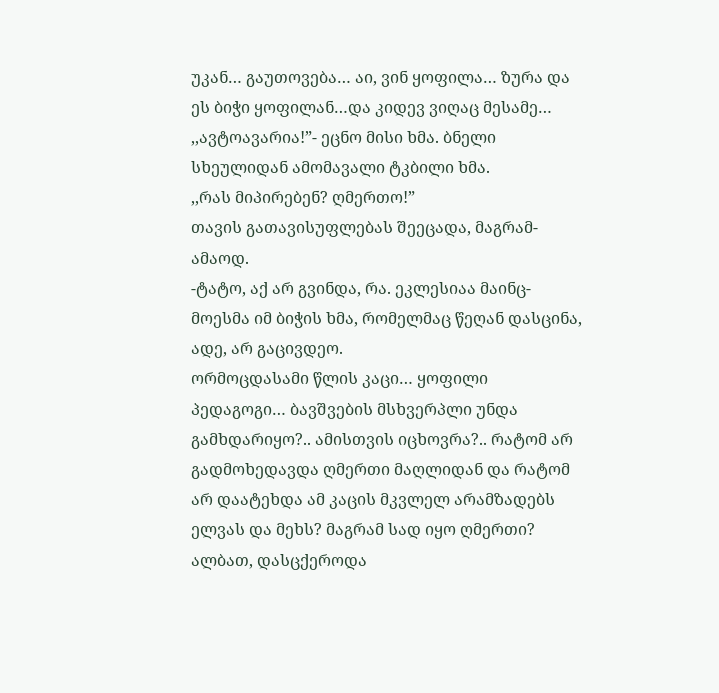უკან… გაუთოვება… აი, ვინ ყოფილა… ზურა და ეს ბიჭი ყოფილან…და კიდევ ვიღაც მესამე…
,,ავტოავარია!”- ეცნო მისი ხმა. ბნელი სხეულიდან ამომავალი ტკბილი ხმა.
,,რას მიპირებენ? ღმერთო!”
თავის გათავისუფლებას შეეცადა, მაგრამ- ამაოდ.
-ტატო, აქ არ გვინდა, რა. ეკლესიაა მაინც- მოესმა იმ ბიჭის ხმა, რომელმაც წეღან დასცინა, ადე, არ გაცივდეო.
ორმოცდასამი წლის კაცი… ყოფილი პედაგოგი… ბავშვების მსხვერპლი უნდა გამხდარიყო?.. ამისთვის იცხოვრა?.. რატომ არ გადმოხედავდა ღმერთი მაღლიდან და რატომ არ დაატეხდა ამ კაცის მკვლელ არამზადებს ელვას და მეხს? მაგრამ სად იყო ღმერთი? ალბათ, დასცქეროდა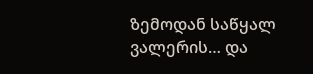ზემოდან საწყალ ვალერის… და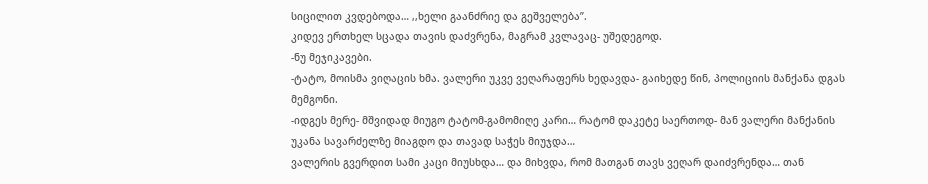სიცილით კვდებოდა… ,,ხელი გაანძრიე და გეშველება”.
კიდევ ერთხელ სცადა თავის დაძვრენა, მაგრამ კვლავაც- უშედეგოდ.
-ნუ მეჯიკავები.
-ტატო, მოისმა ვიღაცის ხმა. ვალერი უკვე ვეღარაფერს ხედავდა- გაიხედე წინ, პოლიციის მანქანა დგას მემგონი.
-იდგეს მერე- მშვიდად მიუგო ტატომ-გამომიღე კარი… რატომ დაკეტე საერთოდ- მან ვალერი მანქანის უკანა სავარძელზე მიაგდო და თავად საჭეს მიუჯდა…
ვალერის გვერდით სამი კაცი მიუსხდა… და მიხვდა, რომ მათგან თავს ვეღარ დაიძვრენდა… თან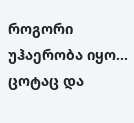როგორი უჰაერობა იყო… ცოტაც და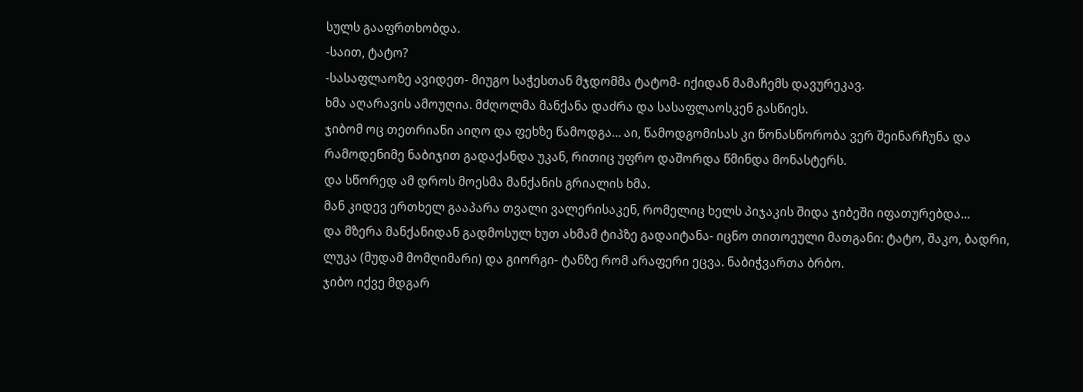სულს გააფრთხობდა.
-საით, ტატო?
-სასაფლაოზე ავიდეთ- მიუგო საჭესთან მჯდომმა ტატომ- იქიდან მამაჩემს დავურეკავ.
ხმა აღარავის ამოუღია. მძღოლმა მანქანა დაძრა და სასაფლაოსკენ გასწიეს.
ჯიბომ ოც თეთრიანი აიღო და ფეხზე წამოდგა… აი, წამოდგომისას კი წონასწორობა ვერ შეინარჩუნა და რამოდენიმე ნაბიჯით გადაქანდა უკან, რითიც უფრო დაშორდა წმინდა მონასტერს.
და სწორედ ამ დროს მოესმა მანქანის გრიალის ხმა.
მან კიდევ ერთხელ გააპარა თვალი ვალერისაკენ, რომელიც ხელს პიჯაკის შიდა ჯიბეში იფათურებდა…
და მზერა მანქანიდან გადმოსულ ხუთ ახმამ ტიპზე გადაიტანა- იცნო თითოეული მათგანი: ტატო, შაკო, ბადრი, ლუკა (მუდამ მომღიმარი) და გიორგი- ტანზე რომ არაფერი ეცვა. ნაბიჭვართა ბრბო.
ჯიბო იქვე მდგარ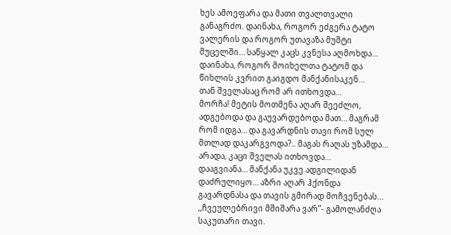ხეს ამოეფარა და მათი თვალთვალი განაგრძო. დაინახა, როგორ ეძგერა ტატო ვალერის და როგორ უთავაზა მუშტი მუცელში… საწყალ კაცს კვნესა აღმოხდა…
დაინახა, როგორ მოიხელთა ტატომ და წიხლის კვრით გაიგდო მანქანისაკენ…
თან შველასაც რომ არ ითხოვდა…
მორჩა! მეტის მოთმენა აღარ შეეძლო, ადგებოდა და გაუვარდებოდა მათ… მაგრამ რომ იდგა… და გავარდნის თავი რომ სულ მთლად დაკარგვოდა?.. მაგას რაღას უზამდა…
არადა, კაცი შველას ითხოვდა…
დააგვიანა… მანქანა უკვე ადგილიდან დაძრულიყო… აზრი აღარ ჰქონდა გავარდნასა და თავის გმირად მოჩვენებას…
,,ჩვეულებრივი მშიშარა ვარ”- გამოლანძღა საკუთარი თავი.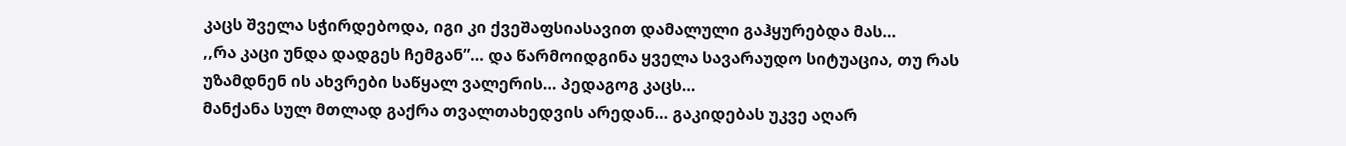კაცს შველა სჭირდებოდა, იგი კი ქვეშაფსიასავით დამალული გაჰყურებდა მას…
,,რა კაცი უნდა დადგეს ჩემგან”… და წარმოიდგინა ყველა სავარაუდო სიტუაცია, თუ რას უზამდნენ ის ახვრები საწყალ ვალერის… პედაგოგ კაცს…
მანქანა სულ მთლად გაქრა თვალთახედვის არედან… გაკიდებას უკვე აღარ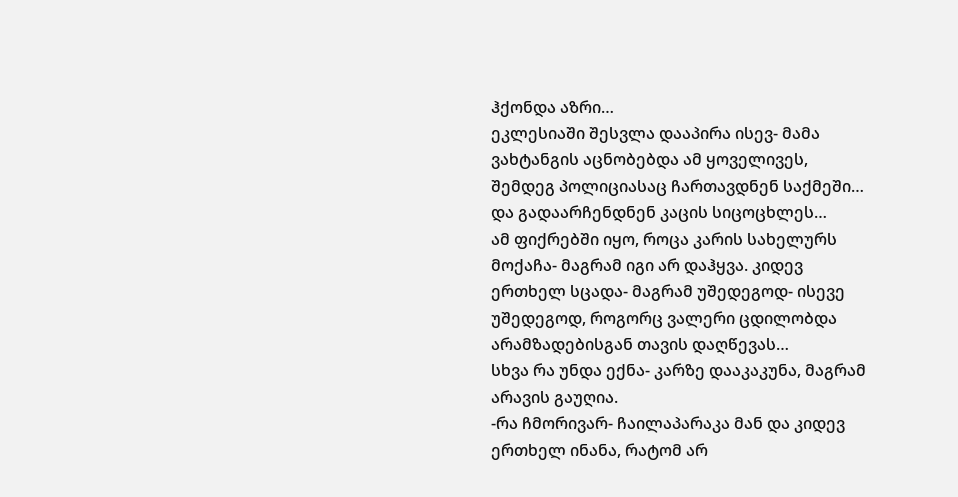ჰქონდა აზრი…
ეკლესიაში შესვლა დააპირა ისევ- მამა ვახტანგის აცნობებდა ამ ყოველივეს, შემდეგ პოლიციასაც ჩართავდნენ საქმეში… და გადაარჩენდნენ კაცის სიცოცხლეს…
ამ ფიქრებში იყო, როცა კარის სახელურს მოქაჩა- მაგრამ იგი არ დაჰყვა. კიდევ ერთხელ სცადა- მაგრამ უშედეგოდ- ისევე უშედეგოდ, როგორც ვალერი ცდილობდა არამზადებისგან თავის დაღწევას…
სხვა რა უნდა ექნა- კარზე დააკაკუნა, მაგრამ არავის გაუღია.
-რა ჩმორივარ- ჩაილაპარაკა მან და კიდევ ერთხელ ინანა, რატომ არ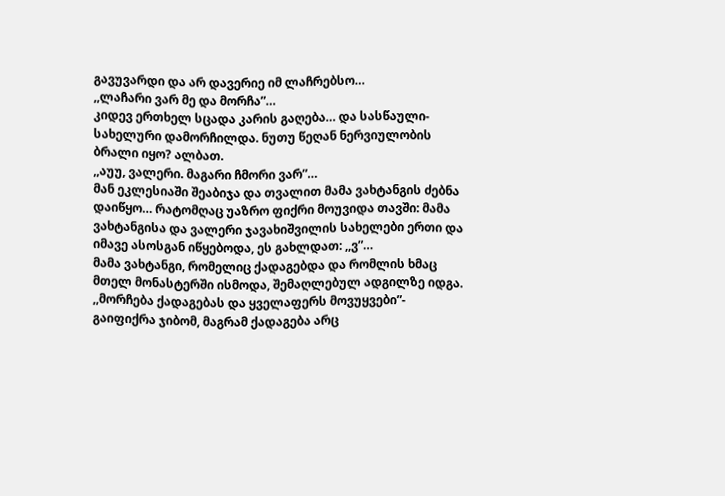გავუვარდი და არ დავერიე იმ ლაჩრებსო…
,,ლაჩარი ვარ მე და მორჩა”…
კიდევ ერთხელ სცადა კარის გაღება… და სასწაული- სახელური დამორჩილდა. ნუთუ წეღან ნერვიულობის ბრალი იყო? ალბათ.
,,აუუ, ვალერი. მაგარი ჩმორი ვარ”…
მან ეკლესიაში შეაბიჯა და თვალით მამა ვახტანგის ძებნა დაიწყო… რატომღაც უაზრო ფიქრი მოუვიდა თავში: მამა ვახტანგისა და ვალერი ჯავახიშვილის სახელები ერთი და იმავე ასოსგან იწყებოდა, ეს გახლდათ: ,,ვ”…
მამა ვახტანგი, რომელიც ქადაგებდა და რომლის ხმაც მთელ მონასტერში ისმოდა, შემაღლებულ ადგილზე იდგა.
,,მორჩება ქადაგებას და ყველაფერს მოვუყვები”- გაიფიქრა ჯიბომ, მაგრამ ქადაგება არც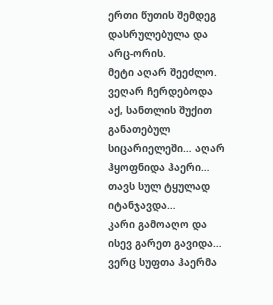ერთი წუთის შემდეგ დასრულებულა და არც-ორის.
მეტი აღარ შეეძლო. ვეღარ ჩერდებოდა აქ, სანთლის შუქით განათებულ სიცარიელეში… აღარ ჰყოფნიდა ჰაერი…
თავს სულ ტყულად იტანჯავდა…
კარი გამოაღო და ისევ გარეთ გავიდა… ვერც სუფთა ჰაერმა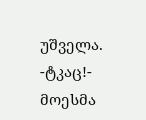უშველა.
-ტკაც!- მოესმა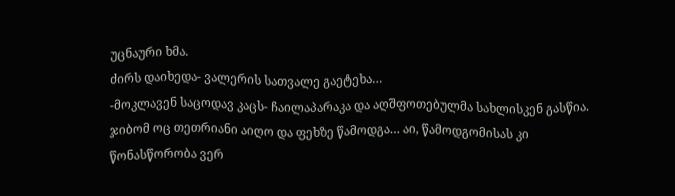უცნაური ხმა.
ძირს დაიხედა- ვალერის სათვალე გაეტეხა…
-მოკლავენ საცოდავ კაცს- ჩაილაპარაკა და აღშფოთებულმა სახლისკენ გასწია.
ჯიბომ ოც თეთრიანი აიღო და ფეხზე წამოდგა… აი, წამოდგომისას კი წონასწორობა ვერ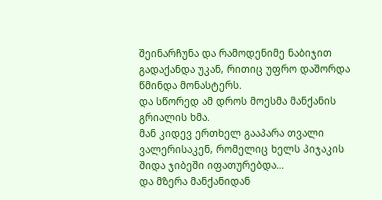შეინარჩუნა და რამოდენიმე ნაბიჯით გადაქანდა უკან, რითიც უფრო დაშორდა წმინდა მონასტერს.
და სწორედ ამ დროს მოესმა მანქანის გრიალის ხმა.
მან კიდევ ერთხელ გააპარა თვალი ვალერისაკენ, რომელიც ხელს პიჯაკის შიდა ჯიბეში იფათურებდა…
და მზერა მანქანიდან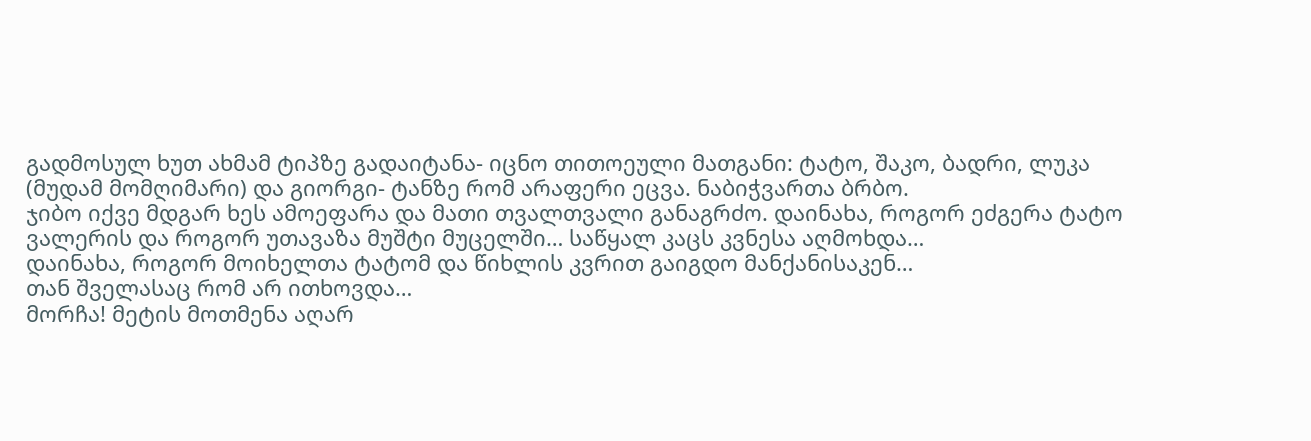გადმოსულ ხუთ ახმამ ტიპზე გადაიტანა- იცნო თითოეული მათგანი: ტატო, შაკო, ბადრი, ლუკა (მუდამ მომღიმარი) და გიორგი- ტანზე რომ არაფერი ეცვა. ნაბიჭვართა ბრბო.
ჯიბო იქვე მდგარ ხეს ამოეფარა და მათი თვალთვალი განაგრძო. დაინახა, როგორ ეძგერა ტატო ვალერის და როგორ უთავაზა მუშტი მუცელში… საწყალ კაცს კვნესა აღმოხდა…
დაინახა, როგორ მოიხელთა ტატომ და წიხლის კვრით გაიგდო მანქანისაკენ…
თან შველასაც რომ არ ითხოვდა…
მორჩა! მეტის მოთმენა აღარ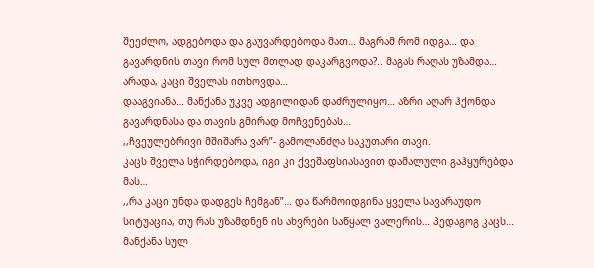შეეძლო, ადგებოდა და გაუვარდებოდა მათ… მაგრამ რომ იდგა… და გავარდნის თავი რომ სულ მთლად დაკარგვოდა?.. მაგას რაღას უზამდა…
არადა, კაცი შველას ითხოვდა…
დააგვიანა… მანქანა უკვე ადგილიდან დაძრულიყო… აზრი აღარ ჰქონდა გავარდნასა და თავის გმირად მოჩვენებას…
,,ჩვეულებრივი მშიშარა ვარ”- გამოლანძღა საკუთარი თავი.
კაცს შველა სჭირდებოდა, იგი კი ქვეშაფსიასავით დამალული გაჰყურებდა მას…
,,რა კაცი უნდა დადგეს ჩემგან”… და წარმოიდგინა ყველა სავარაუდო სიტუაცია, თუ რას უზამდნენ ის ახვრები საწყალ ვალერის… პედაგოგ კაცს…
მანქანა სულ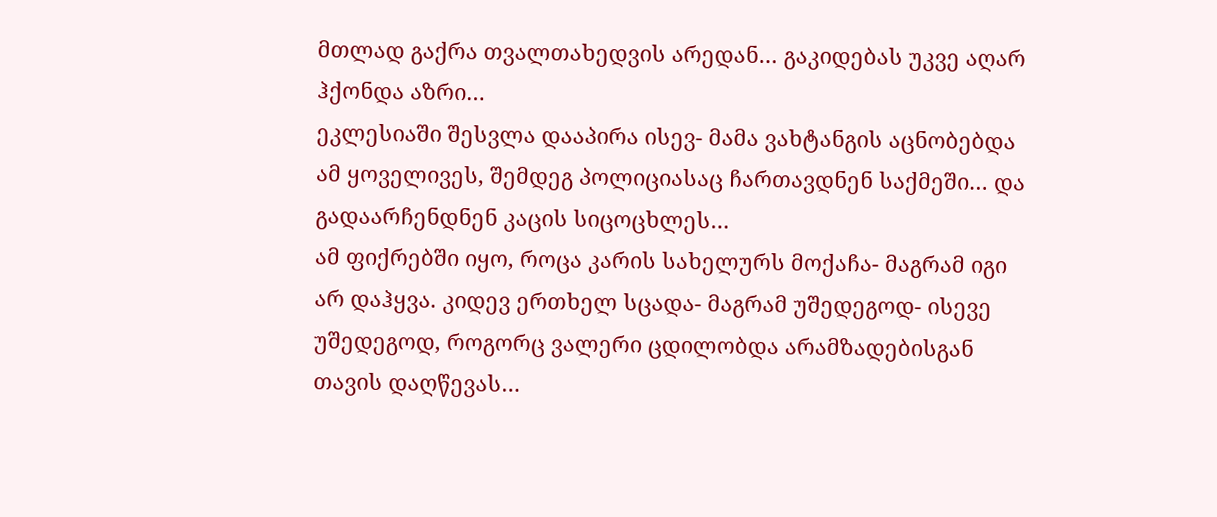მთლად გაქრა თვალთახედვის არედან… გაკიდებას უკვე აღარ ჰქონდა აზრი…
ეკლესიაში შესვლა დააპირა ისევ- მამა ვახტანგის აცნობებდა ამ ყოველივეს, შემდეგ პოლიციასაც ჩართავდნენ საქმეში… და გადაარჩენდნენ კაცის სიცოცხლეს…
ამ ფიქრებში იყო, როცა კარის სახელურს მოქაჩა- მაგრამ იგი არ დაჰყვა. კიდევ ერთხელ სცადა- მაგრამ უშედეგოდ- ისევე უშედეგოდ, როგორც ვალერი ცდილობდა არამზადებისგან თავის დაღწევას…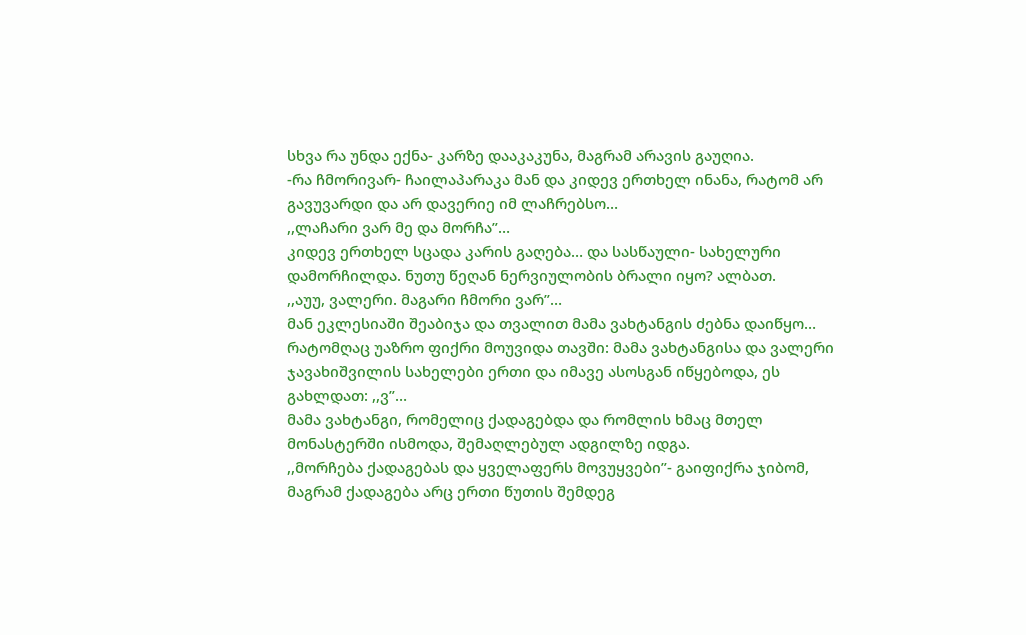სხვა რა უნდა ექნა- კარზე დააკაკუნა, მაგრამ არავის გაუღია.
-რა ჩმორივარ- ჩაილაპარაკა მან და კიდევ ერთხელ ინანა, რატომ არ გავუვარდი და არ დავერიე იმ ლაჩრებსო…
,,ლაჩარი ვარ მე და მორჩა”…
კიდევ ერთხელ სცადა კარის გაღება… და სასწაული- სახელური დამორჩილდა. ნუთუ წეღან ნერვიულობის ბრალი იყო? ალბათ.
,,აუუ, ვალერი. მაგარი ჩმორი ვარ”…
მან ეკლესიაში შეაბიჯა და თვალით მამა ვახტანგის ძებნა დაიწყო… რატომღაც უაზრო ფიქრი მოუვიდა თავში: მამა ვახტანგისა და ვალერი ჯავახიშვილის სახელები ერთი და იმავე ასოსგან იწყებოდა, ეს გახლდათ: ,,ვ”…
მამა ვახტანგი, რომელიც ქადაგებდა და რომლის ხმაც მთელ მონასტერში ისმოდა, შემაღლებულ ადგილზე იდგა.
,,მორჩება ქადაგებას და ყველაფერს მოვუყვები”- გაიფიქრა ჯიბომ, მაგრამ ქადაგება არც ერთი წუთის შემდეგ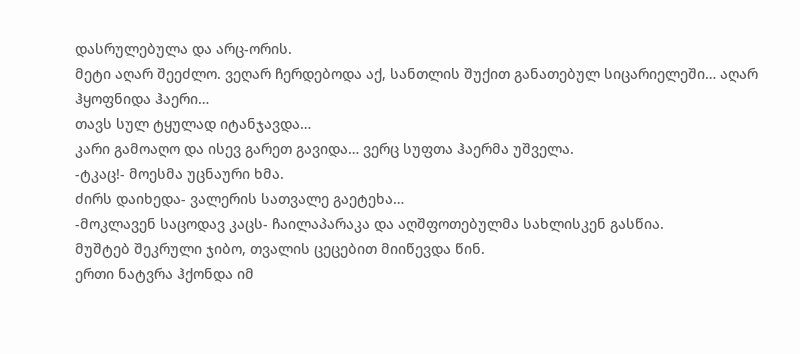დასრულებულა და არც-ორის.
მეტი აღარ შეეძლო. ვეღარ ჩერდებოდა აქ, სანთლის შუქით განათებულ სიცარიელეში… აღარ ჰყოფნიდა ჰაერი…
თავს სულ ტყულად იტანჯავდა…
კარი გამოაღო და ისევ გარეთ გავიდა… ვერც სუფთა ჰაერმა უშველა.
-ტკაც!- მოესმა უცნაური ხმა.
ძირს დაიხედა- ვალერის სათვალე გაეტეხა…
-მოკლავენ საცოდავ კაცს- ჩაილაპარაკა და აღშფოთებულმა სახლისკენ გასწია.
მუშტებ შეკრული ჯიბო, თვალის ცეცებით მიიწევდა წინ.
ერთი ნატვრა ჰქონდა იმ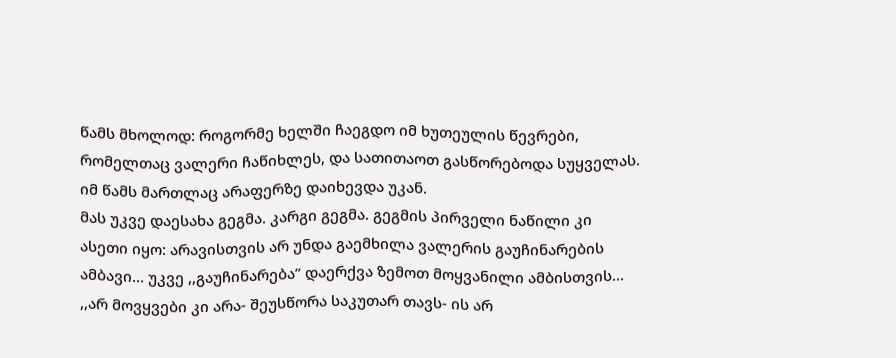წამს მხოლოდ: როგორმე ხელში ჩაეგდო იმ ხუთეულის წევრები, რომელთაც ვალერი ჩაწიხლეს, და სათითაოთ გასწორებოდა სუყველას.
იმ წამს მართლაც არაფერზე დაიხევდა უკან.
მას უკვე დაესახა გეგმა. კარგი გეგმა. გეგმის პირველი ნაწილი კი ასეთი იყო: არავისთვის არ უნდა გაემხილა ვალერის გაუჩინარების ამბავი… უკვე ,,გაუჩინარება” დაერქვა ზემოთ მოყვანილი ამბისთვის… ,,არ მოვყვები კი არა- შეუსწორა საკუთარ თავს- ის არ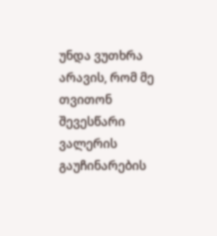უნდა ვუთხრა არავის, რომ მე თვითონ შევესწარი ვალერის გაუჩინარების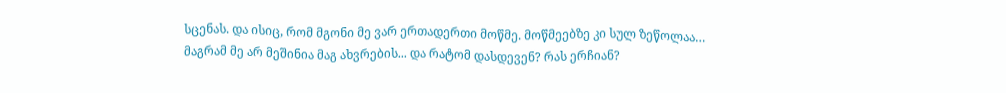სცენას. და ისიც, რომ მგონი მე ვარ ერთადერთი მოწმე. მოწმეებზე კი სულ ზეწოლაა… მაგრამ მე არ მეშინია მაგ ახვრების... და რატომ დასდევენ? რას ერჩიან?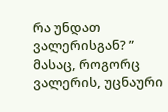რა უნდათ ვალერისგან? ”
მასაც, როგორც ვალერის, უცნაური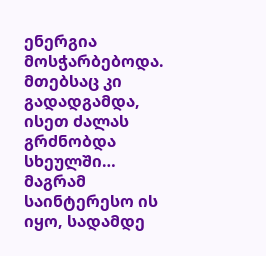ენერგია მოსჭარბებოდა. მთებსაც კი გადადგამდა, ისეთ ძალას გრძნობდა სხეულში…
მაგრამ საინტერესო ის იყო, სადამდე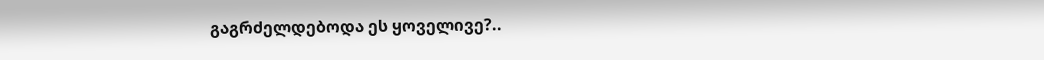გაგრძელდებოდა ეს ყოველივე?..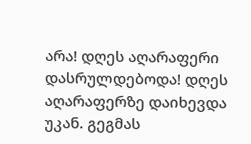არა! დღეს აღარაფერი დასრულდებოდა! დღეს აღარაფერზე დაიხევდა უკან. გეგმას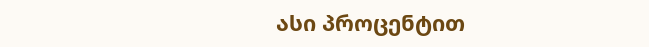ასი პროცენტით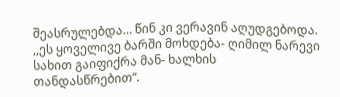შეასრულებდა… წინ კი ვერავინ აღუდგებოდა.
,,ეს ყოველივე ბარში მოხდება- ღიმილ ნარევი სახით გაიფიქრა მან- ხალხის თანდასწრებით“.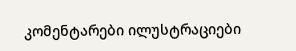კომენტარები ილუსტრაციები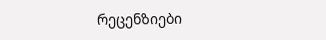რეცენზიები